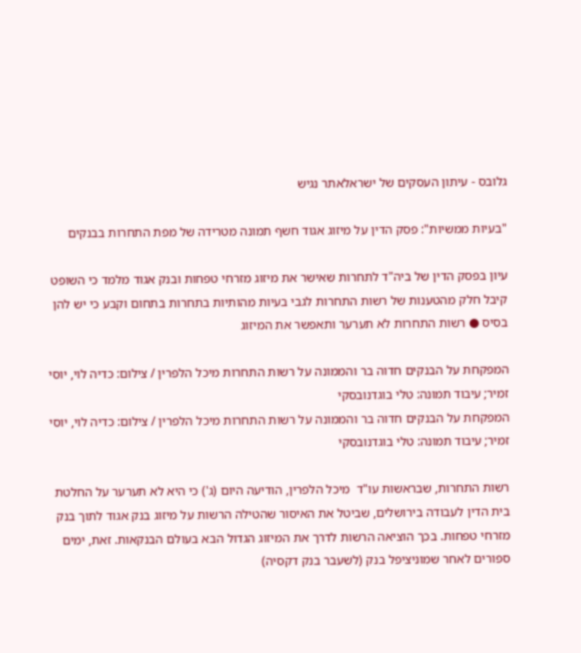גלובס - עיתון העסקים של ישראלאתר נגיש

"בעיות ממשיות": פסק הדין על מיזוג אגוד חשף תמונה מטרידה של מפת התחרות בבנקים

עיון בפסק הדין של ביה"ד לתחרות שאישר את מיזוג מזרחי טפחות ובנק אגוד מלמד כי השופט קיבל חלק מהטענות של רשות התחרות לגבי בעיות מהותיות בתחרות בתחום וקבע כי יש להן בסיס ● רשות התחרות לא תערער ותאפשר את המיזוג

המפקחת על הבנקים חדוה בר והממונה על רשות התחרות מיכל הלפרין / צילום: כדיה לוי, יוסי זמיר; עיבוד תמונה: טלי בוגדנובסקי
המפקחת על הבנקים חדוה בר והממונה על רשות התחרות מיכל הלפרין / צילום: כדיה לוי, יוסי זמיר; עיבוד תמונה: טלי בוגדנובסקי

רשות התחרות, שבראשות עו"ד  מיכל הלפרין, הודיעה היום (ג') כי היא לא תערער על החלטת בית הדין לעבודה בירושלים, שביטל את האיסור שהטילה הרשות על מיזוג בנק אגוד לתוך בנק מזרחי טפחות. בכך הוציאה הרשות לדרך את המיזוג הגדול הבא בעולם הבנקאות. זאת, ימים ספורים לאחר שמוניציפל בנק (לשעבר בנק דקסיה)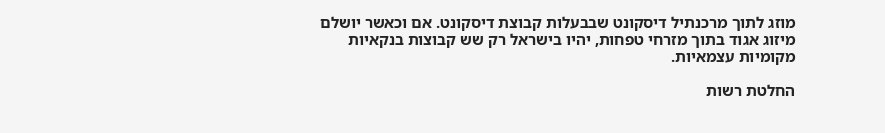מוזג לתוך מרכנתיל דיסקונט שבבעלות קבוצת דיסקונט. אם וכאשר יושלם מיזוג אגוד בתוך מזרחי טפחות, יהיו בישראל רק שש קבוצות בנקאיות מקומיות עצמאיות.

החלטת רשות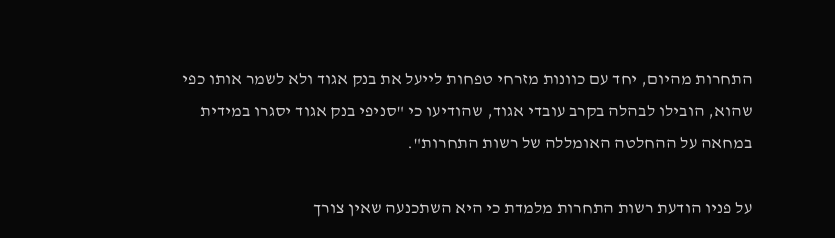התחרות מהיום, יחד עם כוונות מזרחי טפחות לייעל את בנק אגוד ולא לשמר אותו כפי שהוא, הובילו לבהלה בקרב עובדי אגוד, שהודיעו כי "סניפי בנק אגוד יסגרו במידית במחאה על ההחלטה האומללה של רשות התחרות".

על פניו הודעת רשות התחרות מלמדת כי היא השתכנעה שאין צורך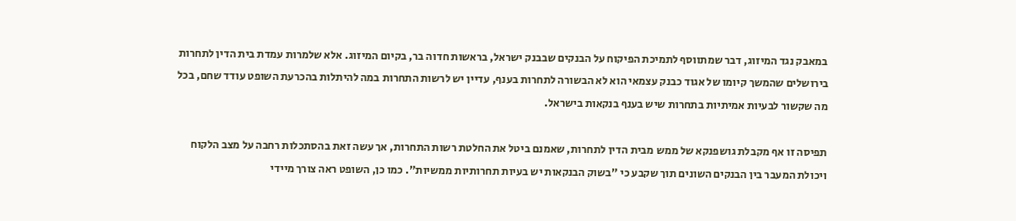במאבק נגד המיזוג, דבר שמתווסף לתמיכת הפיקוח על הבנקים שבבנק ישראל, בראשות חדוה בר, בקיום המיזוג. אלא שלמרות עמדת בית הדין לתחרות בירושלים שהמשך קיומו של אגוד כבנק עצמאי הוא לא הבשורה לתחרות בענף, עדיין יש לרשות התחרות במה להיתלות בהכרעת השופט עודד שחם, בכל מה שקשור לבעיות אמיתיות בתחרות שיש בענף בנקאות בישראל.

תפיסה זו אף מקבלת גושפנקא של ממש מבית הדין לתחרות, שאמנם ביטל את החלטת רשות התחרות, אך עשה זאת בהסתכלות רחבה על מצב הלקוח ויכולת המעבר בין הבנקים השונים תוך שקבע כי "בשוק הבנקאות יש בעיות תחרותיות ממשיות". כמו כן, השופט ראה צורך מיידי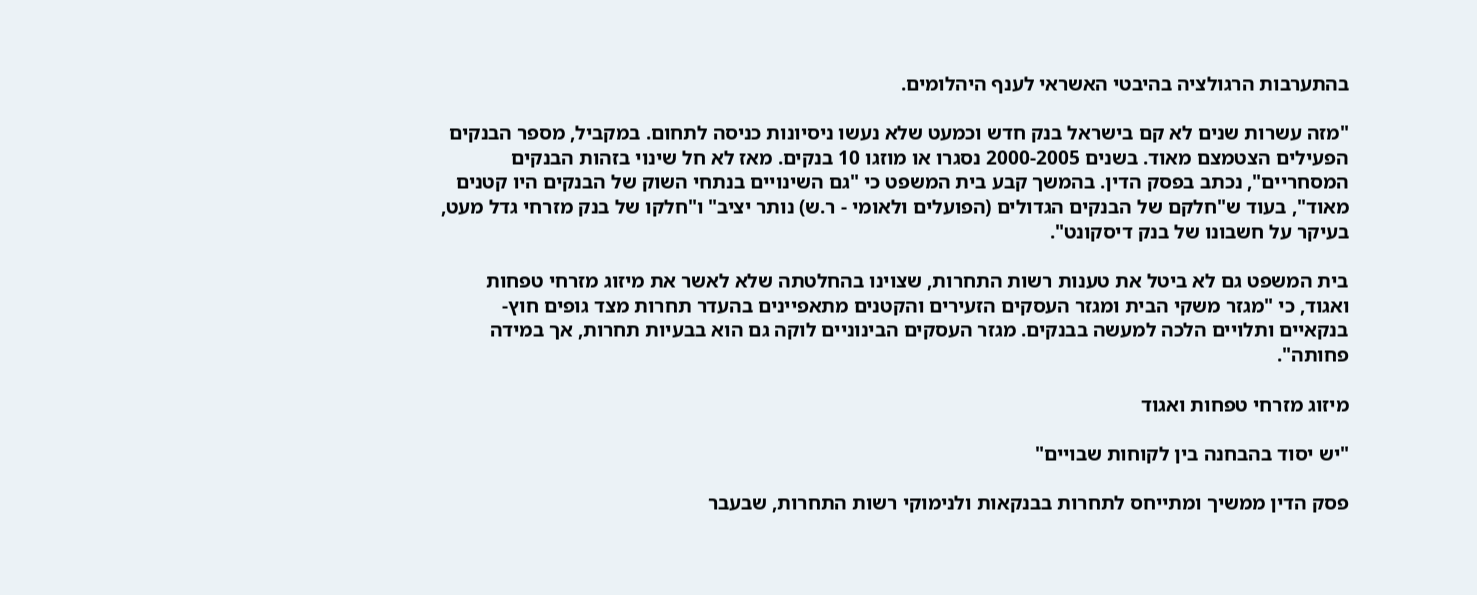בהתערבות הרגולציה בהיבטי האשראי לענף היהלומים.

"מזה עשרות שנים לא קם בישראל בנק חדש וכמעט שלא נעשו ניסיונות כניסה לתחום. במקביל, מספר הבנקים הפעילים הצטמצם מאוד. בשנים 2000-2005 נסגרו או מוזגו 10 בנקים. מאז לא חל שינוי בזהות הבנקים המסחריים", נכתב בפסק הדין. בהמשך קבע בית המשפט כי "גם השינויים בנתחי השוק של הבנקים היו קטנים מאוד", בעוד ש"חלקם של הבנקים הגדולים (הפועלים ולאומי - ר.ש) נותר יציב" ו"חלקו של בנק מזרחי גדל מעט, בעיקר על חשבונו של בנק דיסקונט".

בית המשפט גם לא ביטל את טענות רשות התחרות, שצוינו בהחלטתה שלא לאשר את מיזוג מזרחי טפחות ואגוד, כי "מגזר משקי הבית ומגזר העסקים הזעירים והקטנים מתאפיינים בהעדר תחרות מצד גופים חוץ-בנקאיים ותלויים הלכה למעשה בבנקים. מגזר העסקים הבינוניים לוקה גם הוא בבעיות תחרות, אך במידה פחותה".

מיזוג מזרחי טפחות ואגוד

"יש יסוד בהבחנה בין לקוחות שבויים"

פסק הדין ממשיך ומתייחס לתחרות בבנקאות ולנימוקי רשות התחרות, שבעבר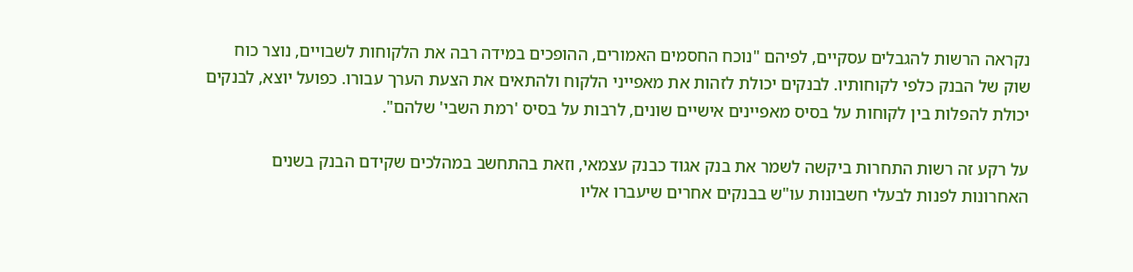נקראה הרשות להגבלים עסקיים, לפיהם "נוכח החסמים האמורים, ההופכים במידה רבה את הלקוחות לשבויים, נוצר כוח שוק של הבנק כלפי לקוחותיו. לבנקים יכולת לזהות את מאפייני הלקוח ולהתאים את הצעת הערך עבורו. כפועל יוצא, לבנקים יכולת להפלות בין לקוחות על בסיס מאפיינים אישיים שונים, לרבות על בסיס 'רמת השבי' שלהם".

על רקע זה רשות התחרות ביקשה לשמר את בנק אגוד כבנק עצמאי, וזאת בהתחשב במהלכים שקידם הבנק בשנים האחרונות לפנות לבעלי חשבונות עו"ש בבנקים אחרים שיעברו אליו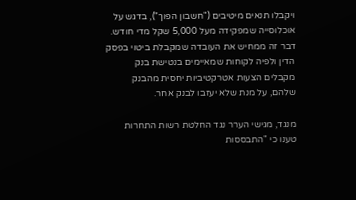ויקבלו תנאים מיטיבים ("חשבון הפוך"), בדגש על אוכלוסייה שמפקידה מעל 5,000 שקל מדי חודש. דבר זה ממחיש את העובדה שמקבלת ביטוי בפסק הדין ולפיה לקוחות שמאיימים בנטישת בנק מקבלים הצעות אטרקטיביות יחסית מהבנק שלהם, על מנת שלא יעזבו לבנק אחר.

מנגד, מגישי הערר נגד החלטת רשות התחרות טענו כי "התבססות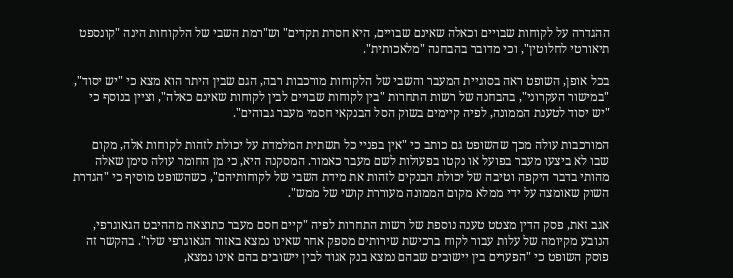ההגדרה על לקוחות שבויים וכאלה שאינם שבויים, היא חסרת תקדים" וש"רמת השבי של הלקוחות הינה "קונספט תיאורטי לחלוטין", וכי מדובר בהבחנה "מלאכותית".

בכל אופן, השופט ראה בסוגיית המעבר והשבי של הלקוחות מורכבות רבה, הגם שבין היתר הוא מצא כי "יש יסוד", "במישור העקרוני", בהבחנה של רשות התחרות "בין לקוחות שבויים לבין לקוחות שאינם כאלה", וציין בנוסף כי "יש יסוד לטענת הממונה, לפיה קיימים בשוק הסל הבנקאי חסמי מעבר גבוהים".

המורכבות עולה מכך שהשופט גם כותב כי "אין בפניי כל תשתית המלמדת על יכולת לזהות לקוחות אלה, מקום שבו לא ביצעו מעבר בפועל או נקטו בפעולות לשם מעבר כאמור. המסקנה היא, כי מן החומר עולה סימן שאלה מהותי בדבר היקפה וטיבה של יכולת הבנקים לזהות את מידת השבי של לקוחותיהם", כשהשופט מוסיף כי "הגדרת השוק שאומצה על ידי ממלא מקום הממונה מעוררת קושי של ממש".

אגב זאת, פסק הדין מצטט טענה נוספת של רשות התחרות לפיה "קיים חסם מעבר כתוצאה מההיבט הגאוגרפי, הנובע מקיומה של עלות עבור לקוח ברכישת שירותים מספק אחר שאינו נמצא באזור הגאוגרפי שלו". בהקשר זה פוסק השופט כי "הפערים בין יישובים שבהם נמצא בנק אגוד לבין יישובים בהם אינו נמצא,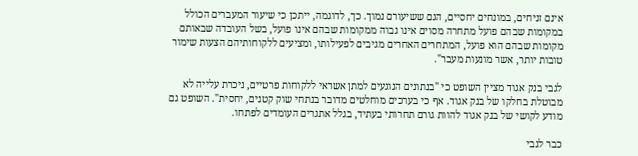אינם זניחים, במונחים יחסיים, הגם ששיעורם נמוך. כך, לדוגמה, ייתכן כי שיעור המעברים הכולל במקומות שבהם פועל מתחרה מסוים אינו גבוה ממקומות שבהם אינו פועל, בשל העובדה שבאותם מקומות שבהם הוא פועל, המתחרים האחרים מגיבים לפעילותו, ומציעים ללקוחותיהם הצעות שימור טובות יותר, אשר מונעות מעבר".

לגבי בנק אגוד מציין השופט כי "בנתונים הנוגעים למתן אשראי ללקוחות פרטיים, ניכרת עלייה לא מבוטלת בחלקו של בנק אגוד. אף כי בערכים מוחלטים מדובר בנתחי שוק קטנים, יחסית". השופט גם מודע לקושי של בנק אגוד להוות גורם תחרותי בעתיד, בגלל אתגרים העומדים לפתחו.

כבר לגבי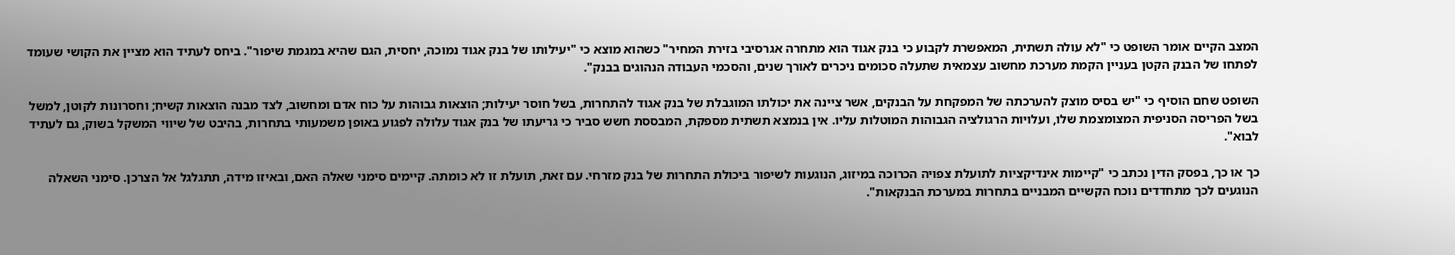המצב הקיים אומר השופט כי "לא עולה תשתית, המאפשרת לקבוע כי בנק אגוד הוא מתחרה אגרסיבי בזירת המחיר" כשהוא מוצא כי "יעילותו של בנק אגוד נמוכה, יחסית, הגם שהיא במגמת שיפור". ביחס לעתיד הוא מציין את הקושי שעומד לפתחו של הבנק הקטן בעניין הקמת מערכת מחשוב עצמאית שתעלה סכומים ניכרים לאורך שנים, והסכמי העבודה הנהוגים בבנק".

השופט שחם הוסיף כי "יש בסיס מוצק להערכתה של המפקחת על הבנקים, אשר ציינה את יכולתו המוגבלת של בנק אגוד להתחרות, בשל חוסר יעילות; הוצאות גבוהות על כוח אדם ומחשוב, לצד מבנה הוצאות קשיח; וחסרונות לקוטן, למשל בשל הפריסה הסניפית המצומצמת שלו, ועלויות הרגולציה הגבוהות המוטלות עליו. אין בנמצא תשתית מספקת, המבססת חשש סביר כי גריעתו של בנק אגוד עלולה לפגוע באופן משמעותי בתחרות, בהיבט של שיווי המשקל בשוק, גם לעתיד לבוא".

כך או כך, בפסק הדין נכתב כי "קיימות אינדיקציות לתועלת צפויה הכרוכה במיזוג, הנוגעות לשיפור ביכולת התחרות של בנק מזרחי. עם זאת, תועלת זו לא כומתה. קיימים סימני שאלה האם, ובאיזו מידה, תתגלגל אל הצרכן. סימני השאלה הנוגעים לכך מתחדדים נוכח הקשיים המבניים בתחרות במערכת הבנקאות".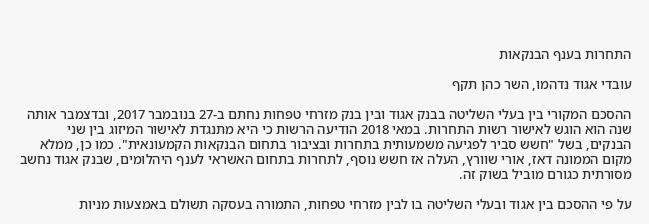התחרות בענף הבנקאות

עובדי אגוד נדהמו, השר כהן תקף

ההסכם המקורי בין בעלי השליטה בבנק אגוד ובין בנק מזרחי טפחות נחתם ב-27 בנובמבר 2017, ובדצמבר אותה שנה הוא הוגש לאישור רשות התחרות. במאי 2018 הודיעה הרשות כי היא מתנגדת לאישור המיזוג בין שני הבנקים, בשל "חשש סביר לפגיעה משמעותית בתחרות ובציבור בתחום הבנקאות הקמעונאית". כמו כן, ממלא מקום הממונה דאז, אורי שוורץ, העלה אז חשש נוסף, לתחרות בתחום האשראי לענף היהלומים, שבנק אגוד נחשב מסורתית כגורם מוביל בשוק זה.

על פי ההסכם בין אגוד ובעלי השליטה בו לבין מזרחי טפחות, התמורה בעסקה תשולם באמצעות מניות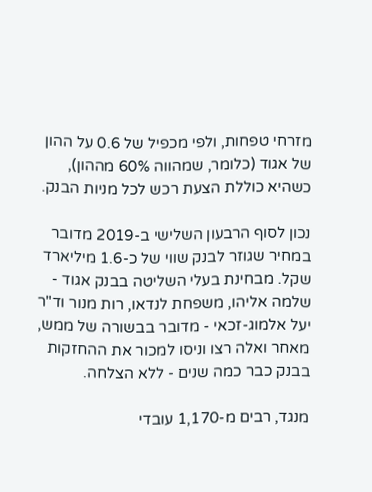מזרחי טפחות, ולפי מכפיל של 0.6 על ההון של אגוד (כלומר, שמהווה 60% מההון), כשהיא כוללת הצעת רכש לכל מניות הבנק.

נכון לסוף הרבעון השלישי ב-2019 מדובר במחיר שגוזר לבנק שווי של כ-1.6 מיליארד שקל. מבחינת בעלי השליטה בבנק אגוד - שלמה אליהו, משפחת לנדאו, רות מנור וד"ר יעל אלמוג-זכאי - מדובר בבשורה של ממש, מאחר ואלה רצו וניסו למכור את ההחזקות בבנק כבר כמה שנים - ללא הצלחה.

מנגד, רבים מ-1,170 עובדי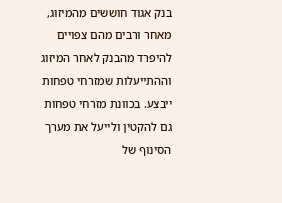בנק אגוד חוששים מהמיזוג, מאחר ורבים מהם צפויים להיפרד מהבנק לאחר המיזוג וההתייעלות שמזרחי טפחות ייבצע. בכוונת מזרחי טפחות גם להקטין ולייעל את מערך הסינוף של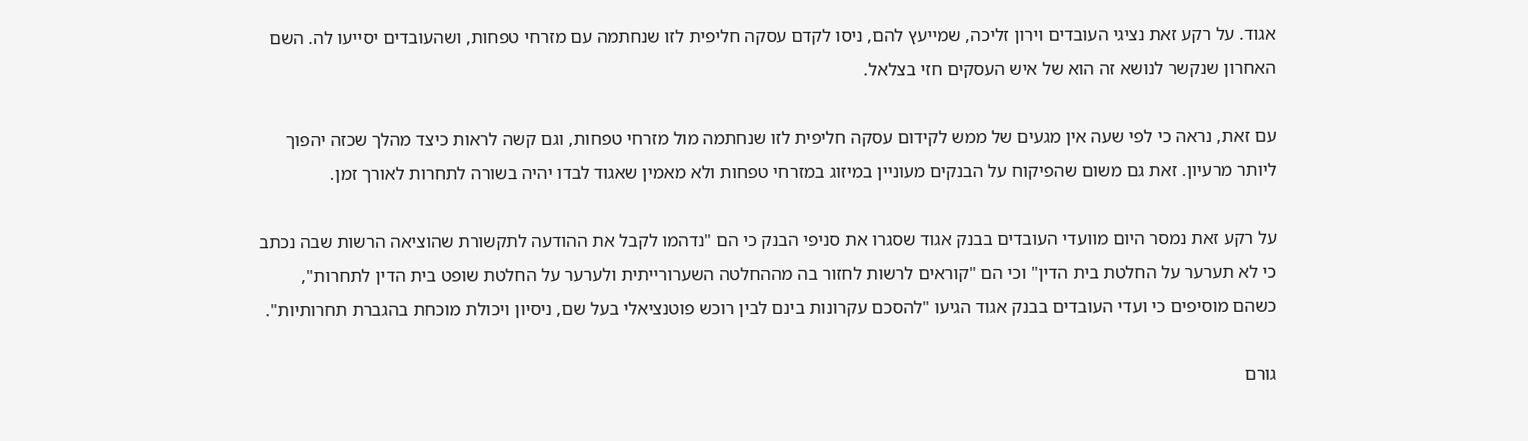אגוד. על רקע זאת נציגי העובדים וירון זליכה, שמייעץ להם, ניסו לקדם עסקה חליפית לזו שנחתמה עם מזרחי טפחות, ושהעובדים יסייעו לה. השם האחרון שנקשר לנושא זה הוא של איש העסקים חזי בצלאל.

עם זאת, נראה כי לפי שעה אין מגעים של ממש לקידום עסקה חליפית לזו שנחתמה מול מזרחי טפחות, וגם קשה לראות כיצד מהלך שכזה יהפוך ליותר מרעיון. זאת גם משום שהפיקוח על הבנקים מעוניין במיזוג במזרחי טפחות ולא מאמין שאגוד לבדו יהיה בשורה לתחרות לאורך זמן.

על רקע זאת נמסר היום מוועדי העובדים בבנק אגוד שסגרו את סניפי הבנק כי הם "נדהמו לקבל את ההודעה לתקשורת שהוציאה הרשות שבה נכתב כי לא תערער על החלטת בית הדין" וכי הם "קוראים לרשות לחזור בה מההחלטה השערורייתית ולערער על החלטת שופט בית הדין לתחרות", כשהם מוסיפים כי ועדי העובדים בבנק אגוד הגיעו "להסכם עקרונות בינם לבין רוכש פוטנציאלי בעל שם, ניסיון ויכולת מוכחת בהגברת תחרותיות".

גורם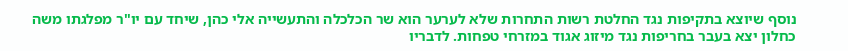נוסף שיוצא בתקיפות נגד החלטת רשות התחרות שלא לערער הוא שר הכלכלה והתעשייה אלי כהן, שיחד עם יו"ר מפלגתו משה כחלון יצא בעבר בחריפות נגד מיזוג אגוד במזרחי טפחות. לדבריו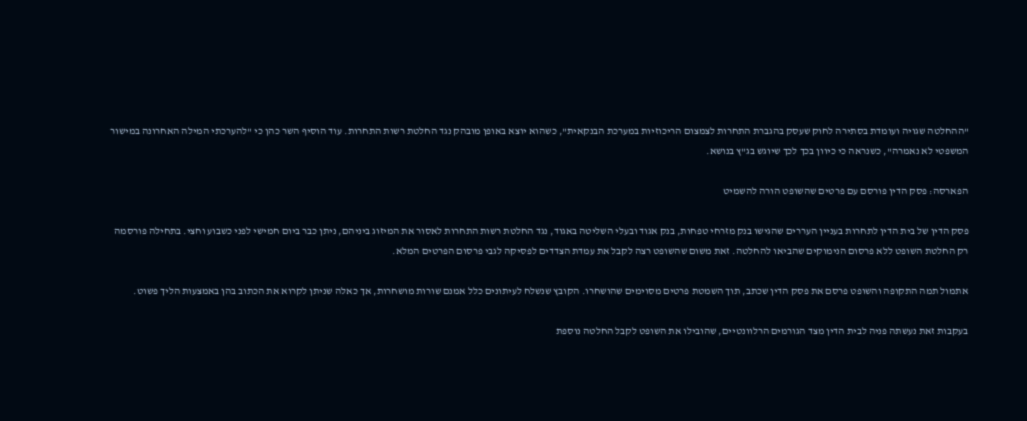"ההחלטה שגויה ועומדת בסתירה לחוק שעסק בהגברת התחרות לצמצום הריכוזיות במערכת הבנקאית", כשהוא יוצא באופן מובהק נגד החלטת רשות התחרות. עוד הוסיף השר כהן כי "להערכתי המילה האחרונה במישור המשפטי לא נאמרה", כשנראה כי כיוון בכך לכך שיוגש בג"ץ בנושא.

הפארסה: פסק הדין פורסם עם פרטים שהשופט הורה להשמיט

פסק הדין של בית הדין לתחרות בעניין העררים שהגישו בנק מזרחי טפחות, בנק אגוד ובעלי השליטה באגוד, נגד החלטת רשות התחרות לאסור את המיזוג ביניהם, ניתן כבר ביום חמישי לפני כשבוע וחצי. בתחילה פורסמה רק החלטת השופט ללא פרסום הנימוקים שהביאו להחלטה. זאת משום שהשופט רצה לקבל את עמדת הצדדים לפסיקה לגבי פרסום הפרטים המלא.

אתמול תמה התקופה והשופט פרסם את פסק הדין שכתב, תוך השמטת פרטים מסוימים שהושחרו. הקובץ שנשלח לעיתונים כלל אמנם שורות מושחרות, אך כאלה שניתן לקרוא את הכתוב בהן באמצעות הליך פשוט.

בעקבות זאת נעשתה פניה לבית הדין מצד הגורמים הרלוונטיים, שהובילו את השופט לקבל החלטה נוספת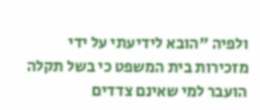ולפיה "הובא לידיעתי על ידי מזכירות בית המשפט כי בשל תקלה הועבר למי שאינם צדדים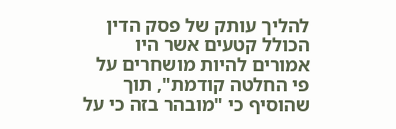להליך עותק של פסק הדין הכולל קטעים אשר היו אמורים להיות מושחרים על פי החלטה קודמת", תוך שהוסיף כי "מובהר בזה כי על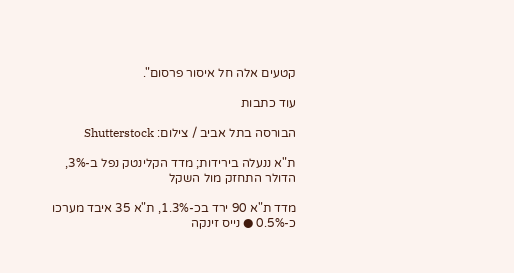קטעים אלה חל איסור פרסום".

עוד כתבות

הבורסה בתל אביב / צילום: Shutterstock

ת"א ננעלה בירידות; מדד הקלינטק נפל ב-3%, הדולר התחזק מול השקל

מדד ת"א 90 ירד בכ-1.3%, ת"א 35 איבד מערכו כ-0.5% ● נייס זינקה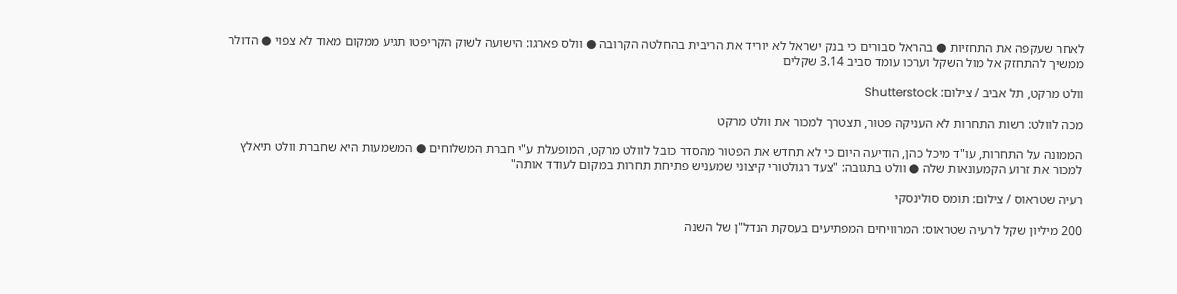לאחר שעקפה את התחזיות ● בהראל סבורים כי בנק ישראל לא יוריד את הריבית בהחלטה הקרובה ● וולס פארגו: הישועה לשוק הקריפטו תגיע ממקום מאוד לא צפוי ● הדולר ממשיך להתחזק אל מול השקל וערכו עומד סביב 3.14 שקלים

וולט מרקט, תל אביב / צילום: Shutterstock

מכה לוולט: רשות התחרות לא העניקה פטור, תצטרך למכור את וולט מרקט

הממונה על התחרות, עו"ד מיכל כהן, הודיעה היום כי לא תחדש את הפטור מהסדר כובל לוולט מרקט, המופעלת ע"י חברת המשלוחים ● המשמעות היא שחברת וולט תיאלץ למכור את זרוע הקמעונאות שלה ● וולט בתגובה: "צעד רגולטורי קיצוני שמעניש פתיחת תחרות במקום לעודד אותה"

רעיה שטראוס / צילום: תומס סולינסקי

200 מיליון שקל לרעיה שטראוס: המרוויחים המפתיעים בעסקת הנדל"ן של השנה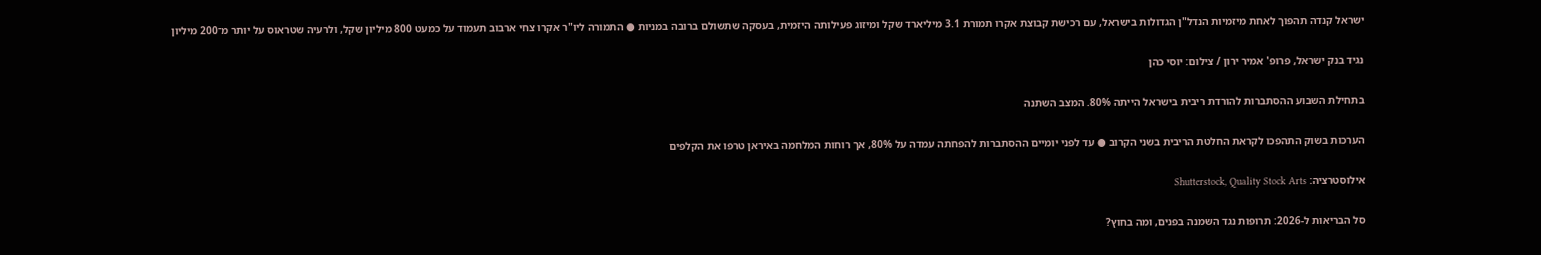ישראל קנדה תהפוך לאחת מיזמיות הנדל"ן הגדולות בישראל, עם רכישת קבוצת אקרו תמורת 3.1 מיליארד שקל ומיזוג פעילותה היזמית, בעסקה שתשולם ברובה במניות ● התמורה ליו"ר אקרו צחי ארבוב תעמוד על כמעט 800 מיליון שקל, ולרעיה שטראוס על יותר מ־200 מיליון

נגיד בנק ישראל, פרופ' אמיר ירון / צילום: יוסי כהן

בתחילת השבוע ההסתברות להורדת ריבית בישראל הייתה 80%. המצב השתנה

הערכות בשוק התהפכו לקראת החלטת הריבית בשני הקרוב ● עד לפני יומיים ההסתברות להפחתה עמדה על 80%, אך רוחות המלחמה באיראן טרפו את הקלפים

אילוסטרציה: Shutterstock, Quality Stock Arts

סל הבריאות ל-2026: תרופות נגד השמנה בפנים, ומה בחוץ?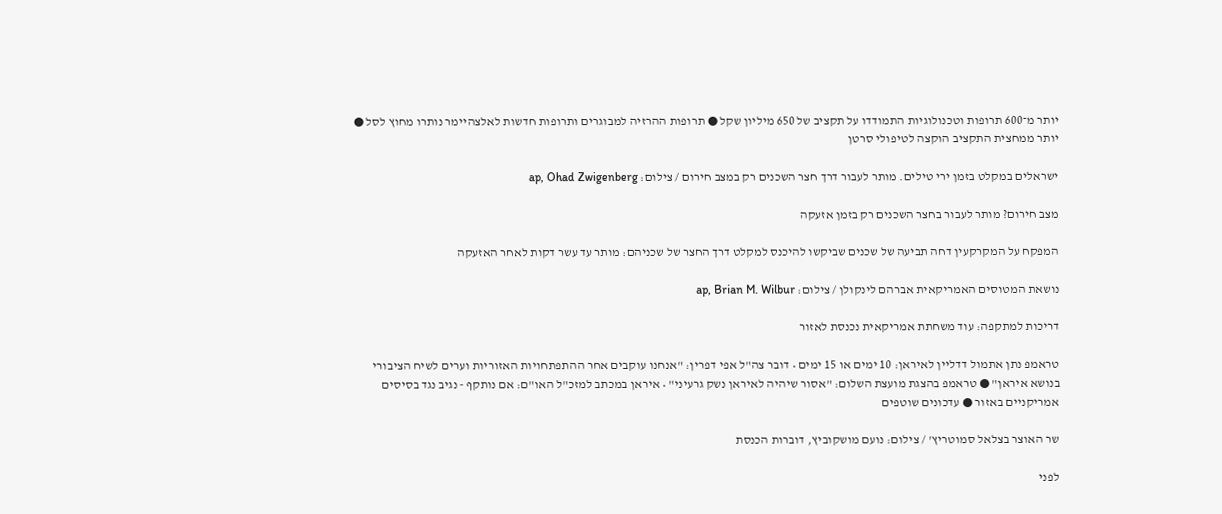יותר מ־600 תרופות וטכנולוגיות התמודדו על תקציב של 650 מיליון שקל ● תרופות ההרזיה למבוגרים ותרופות חדשות לאלצהיימר נותרו מחוץ לסל ● יותר ממחצית התקציב הוקצה לטיפולי סרטן

ישראלים במקלט בזמן ירי טילים. מותר לעבור דרך חצר השכנים רק במצב חירום / צילום: ap, Ohad Zwigenberg

מצב חירום? מותר לעבור בחצר השכנים רק בזמן אזעקה

המפקח על המקרקעין דחה תביעה של שכנים שביקשו להיכנס למקלט דרך החצר של שכניהם: מותר עד עשר דקות לאחר האזעקה

נושאת המטוסים האמריקאית אברהם לינקולן / צילום: ap, Brian M. Wilbur

דריכות למתקפה: עוד משחתת אמריקאית נכנסת לאזור

טראמפ נתן אתמול דדליין לאיראן: 10 ימים או 15 ימים • דובר צה"ל אפי דפרין: "אנחנו עוקבים אחר ההתפתחויות האזוריות וערים לשיח הציבורי בנושא איראן" ● טראמפ בהצגת מועצת השלום: "אסור שיהיה לאיראן נשק גרעיני" • איראן במכתב למזכ"ל האו"ם: אם נותקף - נגיב נגד בסיסים אמריקניים באזור ● עדכונים שוטפים

שר האוצר בצלאל סמוטריץ' / צילום: נועם מושקוביץ, דוברות הכנסת

לפני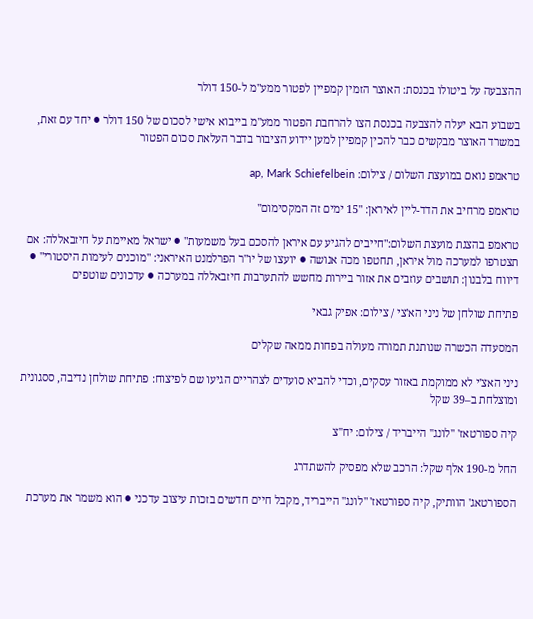ההצבעה על ביטולו בכנסת: האוצר הזמין קמפיין לפטור ממע"מ ל-150 דולר

בשבוע הבא יעלה להצבעה בכנסת הצו להרחבת הפטור ממע"מ בייבוא אישי לסכום של 150 דולר ● יחד עם זאת, במשרד האוצר מבקשים כבר להכין קמפיין למען יידוע הציבור בדבר העלאת סכום הפטור

טראמפ נואם במועצת השלום / צילום: ap, Mark Schiefelbein

טראמפ מרחיב את הדד-ליין לאיראן: "15 ימים זה המקסימום"

טראמפ בהצגת מועצת השלום:"חייבים להגיע עם איראן להסכם בעל משמעות" ● ישראל מאיימת על חיזבאללה: אם תצטרפו למערכה מול איראן, תחטפו מכה אנושה ● יועצו של יו"ר הפרלמנט האיראני: "מוכנים לעימות היסטורי" ● דיווח בלבנון: תושבים עוזבים את אזור ביירות מחשש להתערבות חיזבאללה במערכה ● עדכונים שוטפים

פתיחת שולחן של ניני הא'צי / צילום: אפיק גבאי

המסעדה הכשרה שנותנת תמורה מעולה בפחות ממאה שקלים

ניני האצ'י לא ממוקמת באזור עסקים, וכדי להביא סועדים לצהריים הגיעו שם לפיצוח: פתיחת שולחן נדיבה, ססגונית ומוצלחת ב–39 שקל

קיה ספורטאז' ''לונג'' הייבריד / צילום: יח''צ

החל מ-190 אלף שקל: הרכב שלא מפסיק להשתדרג

הספורטאג' הוותיק, קיה ספורטאז' "לונג" הייבריד, מקבל חיים חדשים בזכות עיצוב עדכני ● הוא משמר את מערכת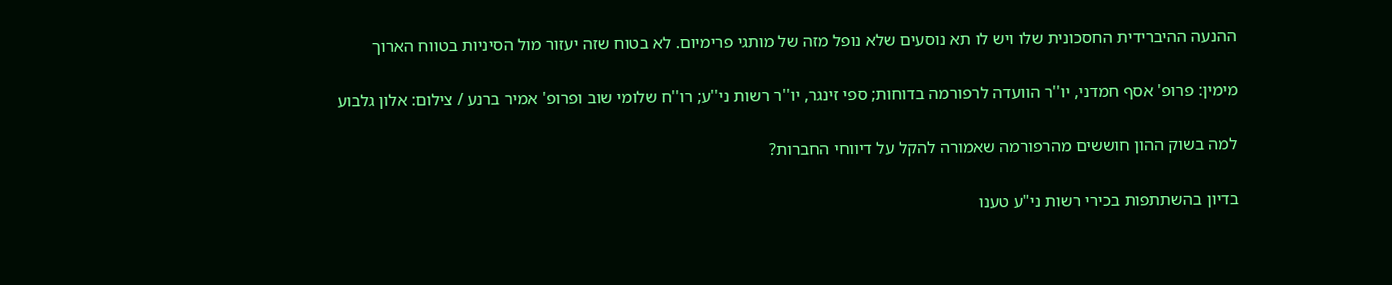ההנעה ההיברידית החסכונית שלו ויש לו תא נוסעים שלא נופל מזה של מותגי פרימיום. לא בטוח שזה יעזור מול הסיניות בטווח הארוך

מימין: פרופ' אסף חמדני, יו''ר הוועדה לרפורמה בדוחות; ספי זינגר, יו''ר רשות ני''ע; רו''ח שלומי שוב ופרופ' אמיר ברנע / צילום: אלון גלבוע

למה בשוק ההון חוששים מהרפורמה שאמורה להקל על דיווחי החברות?

בדיון בהשתתפות בכירי רשות ני"ע טענו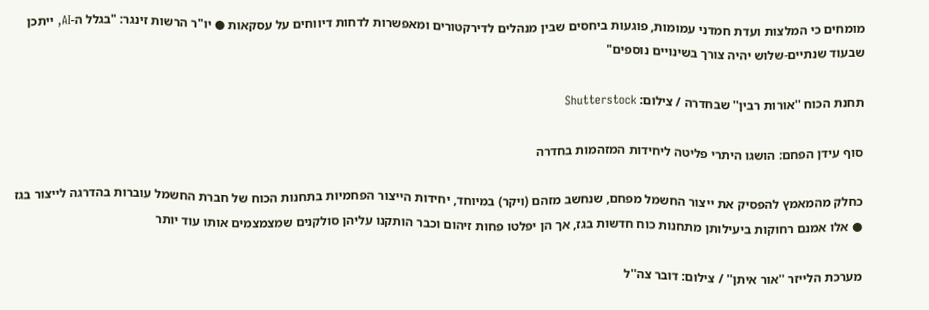מומחים כי המלצות ועדת חמדני עמומות, פוגעות ביחסים שבין מנהלים לדירקטורים ומאפשרות לדחות דיווחים על עסקאות ● יו"ר הרשות זינגר: "בגלל ה-AI, ייתכן שבעוד שנתיים-שלוש יהיה צורך בשינויים נוספים"

תחנת הכוח ''אורות רבין'' שבחדרה / צילום: Shutterstock

סוף עידן הפחם: הושגו היתרי פליטה ליחידות המזהמות בחדרה

כחלק מהמאמץ להפסיק את ייצור החשמל מפחם, שנחשב מזהם (ויקר) במיוחד, יחידות הייצור הפחמיות בתחנות הכוח של חברת החשמל עוברות בהדרגה לייצור בגז ● אלו אמנם רחוקות ביעילותן מתחנות כוח חדשות בגז, אך הן יפלטו פחות זיהום וכבר הותקנו עליהן סולקנים שמצמצמים אותו עוד יותר

מערכת הלייזר ''אור איתן'' / צילום: דובר צה''ל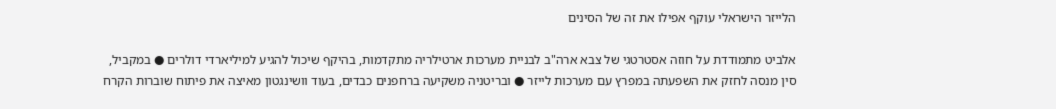הלייזר הישראלי עוקף אפילו את זה של הסינים

אלביט מתמודדת על חוזה אסטרטגי של צבא ארה"ב לבניית מערכות ארטילריה מתקדמות, בהיקף שיכול להגיע למיליארדי דולרים ● במקביל, סין מנסה לחזק את השפעתה במפרץ עם מערכות לייזר ● ובריטניה משקיעה ברחפנים כבדים, בעוד וושינגטון מאיצה את פיתוח שוברות הקרח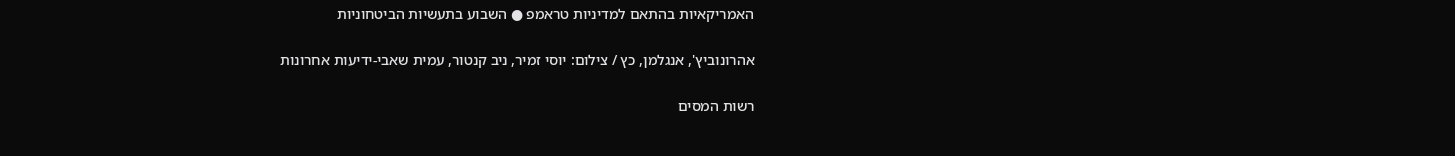האמריקאיות בהתאם למדיניות טראמפ ● השבוע בתעשיות הביטחוניות

אהרונוביץ', אנגלמן, כץ / צילום: יוסי זמיר, ניב קנטור, עמית שאבי-ידיעות אחרונות

רשות המסים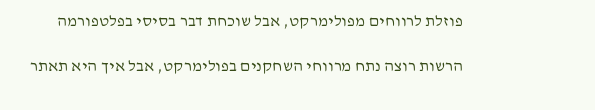פוזלת לרווחים מפולימרקט, אבל שוכחת דבר בסיסי בפלטפורמה

הרשות רוצה נתח מרווחי השחקנים בפולימרקט, אבל איך היא תאתר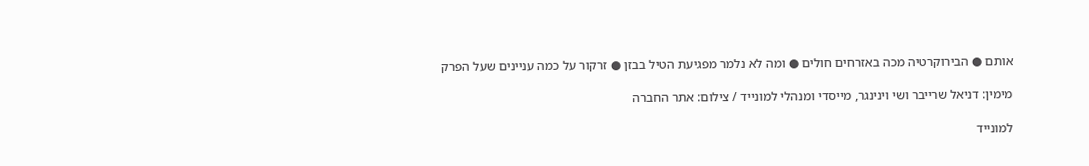אותם ● הבירוקרטיה מכה באזרחים חולים ● ומה לא נלמר מפגיעת הטיל בבזן ● זרקור על כמה עניינים שעל הפרק

מימין: דניאל שרייבר ושי וינינגר, מייסדי ומנהלי למונייד / צילום: אתר החברה

למונייד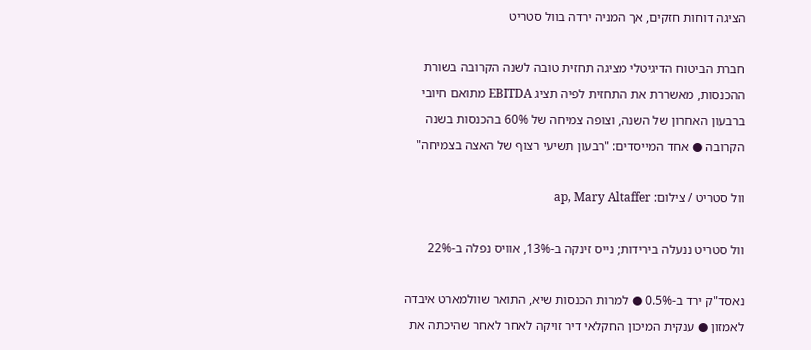הציגה דוחות חזקים, אך המניה ירדה בוול סטריט

חברת הביטוח הדיגיטלי מציגה תחזית טובה לשנה הקרובה בשורת ההכנסות, מאשררת את התחזית לפיה תציג EBITDA מתואם חיובי ברבעון האחרון של השנה, וצופה צמיחה של 60% בהכנסות בשנה הקרובה ● אחד המייסדים: "רבעון תשיעי רצוף של האצה בצמיחה"

וול סטריט / צילום: ap, Mary Altaffer

וול סטריט ננעלה בירידות; נייס זינקה ב-13%, אוויס נפלה ב-22%

נאסד"ק ירד ב-0.5% ● למרות הכנסות שיא, התואר שוולמארט איבדה לאמזון ● ענקית המיכון החקלאי דיר זויקה לאחר לאחר שהיכתה את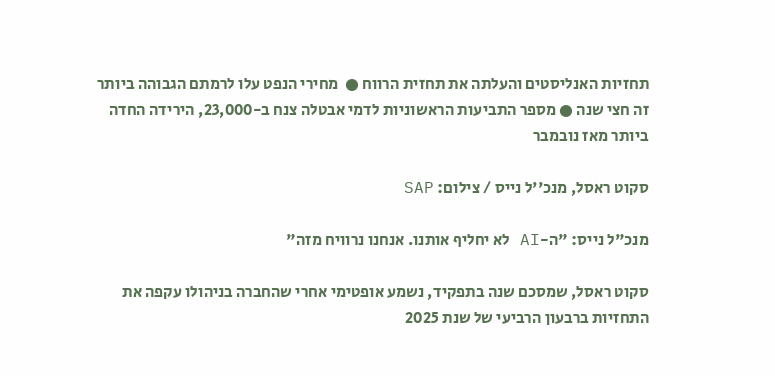תחזיות האנליסטים והעלתה את תחזית הרווח ●  מחירי הנפט עלו לרמתם הגבוהה ביותר זה חצי שנה ● מספר התביעות הראשוניות לדמי אבטלה צנח ב-23,000, הירידה החדה ביותר מאז נובמבר

סקוט ראסל, מנכ''ל נייס / צילום: SAP

מנכ"ל נייס: "ה-AI לא יחליף אותנו. אנחנו נרוויח מזה"

סקוט ראסל, שמסכם שנה בתפקיד, נשמע אופטימי אחרי שהחברה בניהולו עקפה את התחזיות ברבעון הרביעי של שנת 2025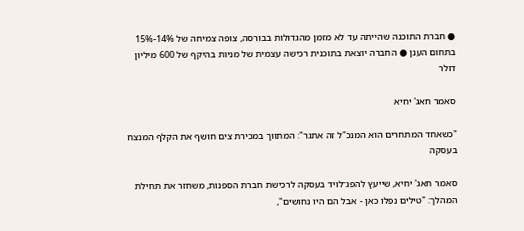● חברת התוכנה שהייתה עד לא מזמן מהגדולות בבורסה, צופה צמיחה של 14%-15% בתחום הענן ● החברה יוצאת בתוכנית רכישה עצמית של מניות בהיקף של 600 מיליון דולר

סאמר חאג' יחיא

"כשאחד המתחרים הוא המנכ"ל זה אתגר": המתווך במכירת צים חושף את הקלף המנצח בעסקה

סאמר חאג' יחיא, שייעץ להפג־לויד בעסקה לרכישת חברת הספנות, משחזר את תחילת המהלך: "טילים נפלו כאן - אבל הם היו נחושים",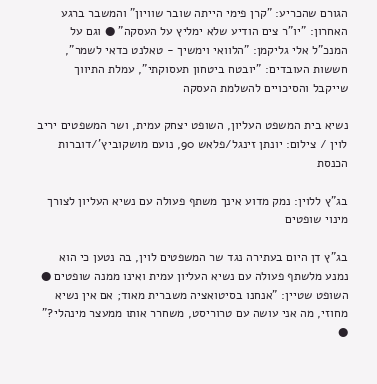הגורם שהכריע: "קרן פימי הייתה שובר שוויון" והמשבר ברגע האחרון: "יו"ר צים הודיע שלא ימליץ על העסקה" ● וגם על המנכ"ל אלי גליקמן: "הלוואי וימשיך - טאלנט כדאי לשמר", חששות העובדים: "יובטח ביטחון תעסוקתי", עמלת התיווך שייקבל והסיכויים להשלמת העסקה

נשיא בית המשפט העליון, השופט יצחק עמית, ושר המשפטים יריב לוין / צילום: יונתן זינגל/פלאש 90, נועם מושקוביץ'/דוברות הכנסת

בג"ץ ללוין: נמק מדוע אינך משתף פעולה עם נשיא העליון לצורך מינוי שופטים

בג"ץ דן היום בעתירה נגד שר המשפטים לוין, בה נטען כי הוא נמנע מלשתף פעולה עם נשיא העליון עמית ואינו ממנה שופטים ● השופט שטיין: "אנחנו בסיטואציה משברית מאוד; אם אין נשיא מחוזי, מה אני עושה עם טרוריסט, משחרר אותו ממעצר מינהלי?" ●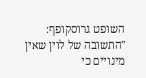השופט גרוסקופף: "התשובה של לוין שאין מינויים כי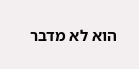הוא לא מדבר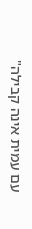עם עמית אינה קבילה"